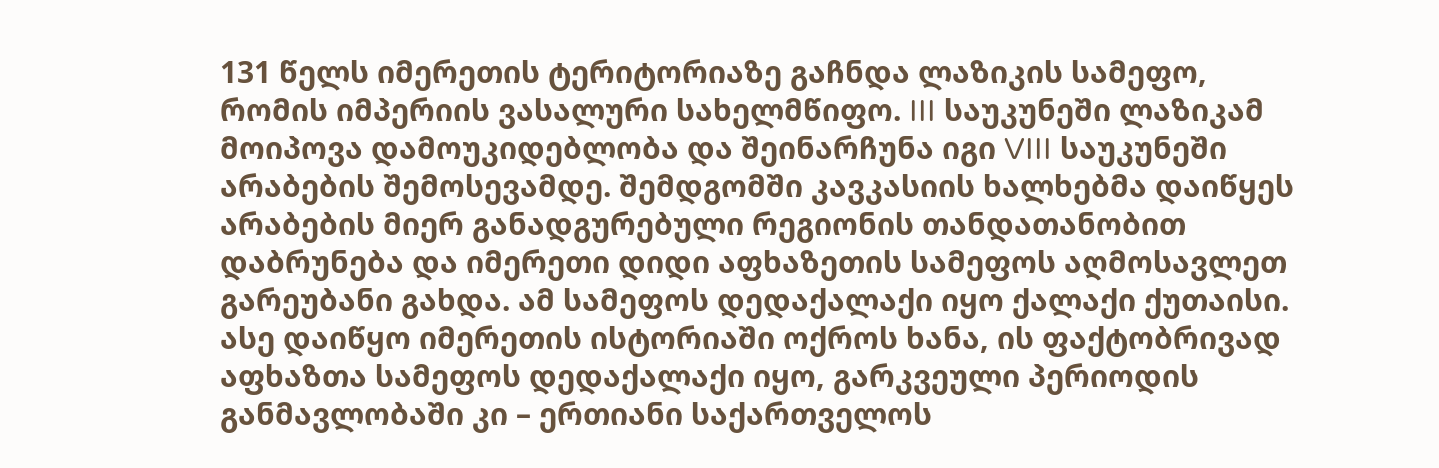131 წელს იმერეთის ტერიტორიაზე გაჩნდა ლაზიკის სამეფო, რომის იმპერიის ვასალური სახელმწიფო. III საუკუნეში ლაზიკამ მოიპოვა დამოუკიდებლობა და შეინარჩუნა იგი VIII საუკუნეში არაბების შემოსევამდე. შემდგომში კავკასიის ხალხებმა დაიწყეს არაბების მიერ განადგურებული რეგიონის თანდათანობით დაბრუნება და იმერეთი დიდი აფხაზეთის სამეფოს აღმოსავლეთ გარეუბანი გახდა. ამ სამეფოს დედაქალაქი იყო ქალაქი ქუთაისი. ასე დაიწყო იმერეთის ისტორიაში ოქროს ხანა, ის ფაქტობრივად აფხაზთა სამეფოს დედაქალაქი იყო, გარკვეული პერიოდის განმავლობაში კი – ერთიანი საქართველოს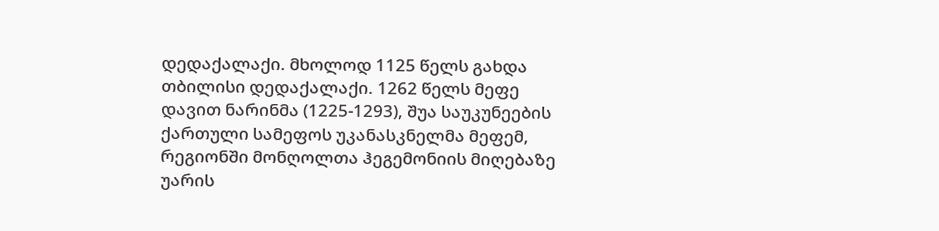დედაქალაქი. მხოლოდ 1125 წელს გახდა თბილისი დედაქალაქი. 1262 წელს მეფე დავით ნარინმა (1225-1293), შუა საუკუნეების ქართული სამეფოს უკანასკნელმა მეფემ, რეგიონში მონღოლთა ჰეგემონიის მიღებაზე უარის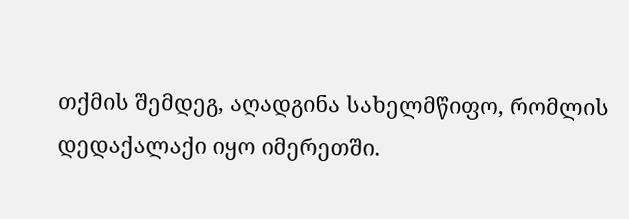თქმის შემდეგ, აღადგინა სახელმწიფო, რომლის დედაქალაქი იყო იმერეთში.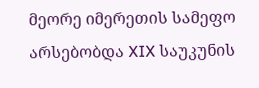მეორე იმერეთის სამეფო არსებობდა XIX საუკუნის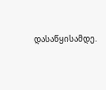დასაწყისამდე.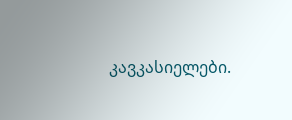კავკასიელები.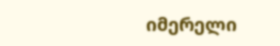იმერელი